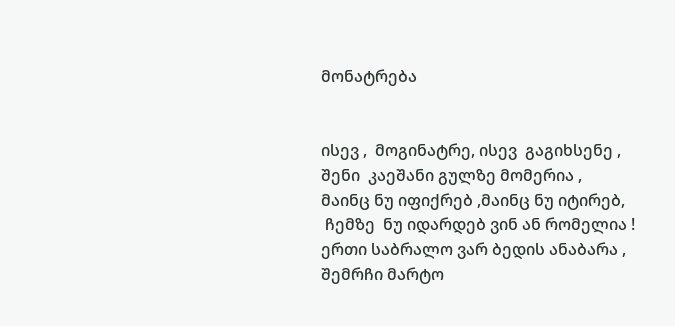მონატრება


ისევ ,  მოგინატრე, ისევ  გაგიხსენე ,
შენი  კაეშანი გულზე მომერია ,
მაინც ნუ იფიქრებ ,მაინც ნუ იტირებ,
 ჩემზე  ნუ იდარდებ ვინ ან რომელია !
ერთი საბრალო ვარ ბედის ანაბარა ,
შემრჩი მარტო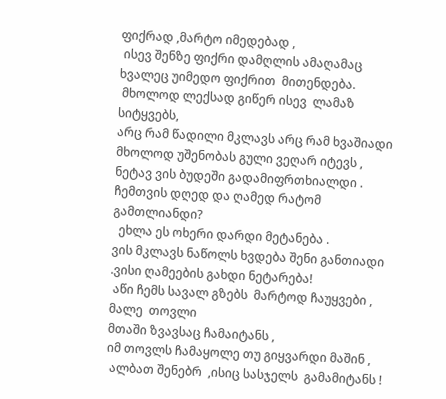ფიქრად ,მარტო იმედებად ,
 ისევ შენზე ფიქრი დამღლის ამაღამაც
ხვალეც უიმედო ფიქრით  მითენდება.
 მხოლოდ ლექსად გიწერ ისევ  ლამაზ  სიტყვებს,
არც რამ წადილი მკლავს არც რამ ხვაშიადი
მხოლოდ უშენობას გული ვეღარ იტევს ,
ნეტავ ვის ბუდეში გადამიფრთხიალდი .
ჩემთვის დღედ და ღამედ რატომ გამთლიანდი?
  ეხლა ეს ოხერი დარდი მეტანება .
ვის მკლავს ნაწოლს ხვდება შენი განთიადი
.ვისი ღამეების გახდი ნეტარება!
 აწი ჩემს სავალ გზებს  მარტოდ ჩაუყვები ,
მალე  თოვლი
მთაში ზვავსაც ჩამაიტანს ,
იმ თოვლს ჩამაყოლე თუ გიყვარდი მაშინ ,
 ალბათ შენებრ  ,ისიც სასჯელს  გამამიტანს !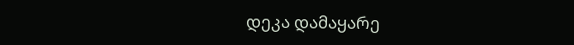დეკა დამაყარე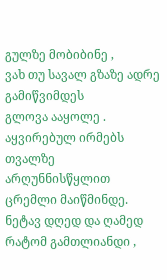გულზე მობიბინე ,
ვახ თუ სავალ გზაზე ადრე გამიწვიმდეს
გლოვა ააყოლე . აყვირებულ ირმებს
თვალზე არღუნნისწყლით ცრემლი მაიწმინდე.
ნეტავ დღედ და ღამედ რატომ გამთლიანდი ,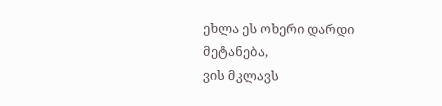ეხლა ეს ოხერი დარდი მეტანება,
ვის მკლავს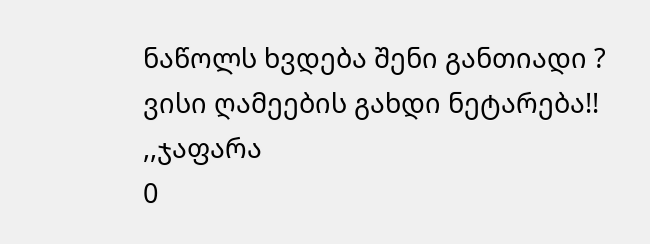ნაწოლს ხვდება შენი განთიადი ?
ვისი ღამეების გახდი ნეტარება!! ,,ჯაფარა
0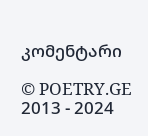კომენტარი

© POETRY.GE 2013 - 2024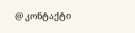@ კონტაქტი